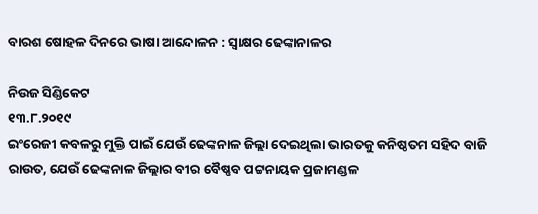ବାରଶ ଷୋହଳ ଦିନରେ ଭାଷା ଆନ୍ଦୋଳନ : ସ୍ଵାକ୍ଷର ଢେଙ୍କାନାଳର

ନିଉଜ ସିଣ୍ଡିକେଟ
୧୩.୮.୨୦୧୯
ଇଂରେଜୀ କବଳରୁ ମୁକ୍ତି ପାଇଁ ଯେଉଁ ଢେଙ୍କନାଳ ଜିଲ୍ଲା ଦେଇଥିଲା ଭାରତକୁ କନିଷ୍ଠତମ ସହିଦ ବାଜି ରାଉତ, ଯେଉଁ ଢେଙ୍କନାଳ ଜିଲ୍ଲାର ବୀର ବୈଷ୍ଣବ ପଟ୍ଟନାୟକ ପ୍ରଜାମଣ୍ଡଳ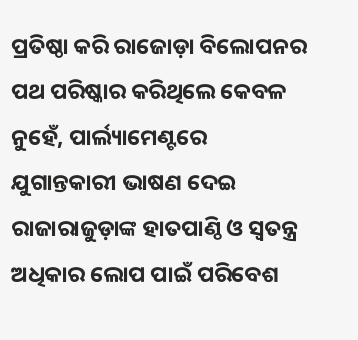ପ୍ରତିଷ୍ଠା କରି ରାଜୋଡ଼ା ବିଲୋପନର ପଥ ପରିଷ୍କାର କରିଥିଲେ କେବଳ ନୁହେଁ, ପାର୍ଲ୍ୟାମେଣ୍ଟରେ ଯୁଗାନ୍ତକାରୀ ଭାଷଣ ଦେଇ ରାଜାରାଜୁଡ଼ାଙ୍କ ହାତପାଣ୍ଠି ଓ ସ୍ବତନ୍ତ୍ର ଅଧିକାର ଲୋପ ପାଇଁ ପରିବେଶ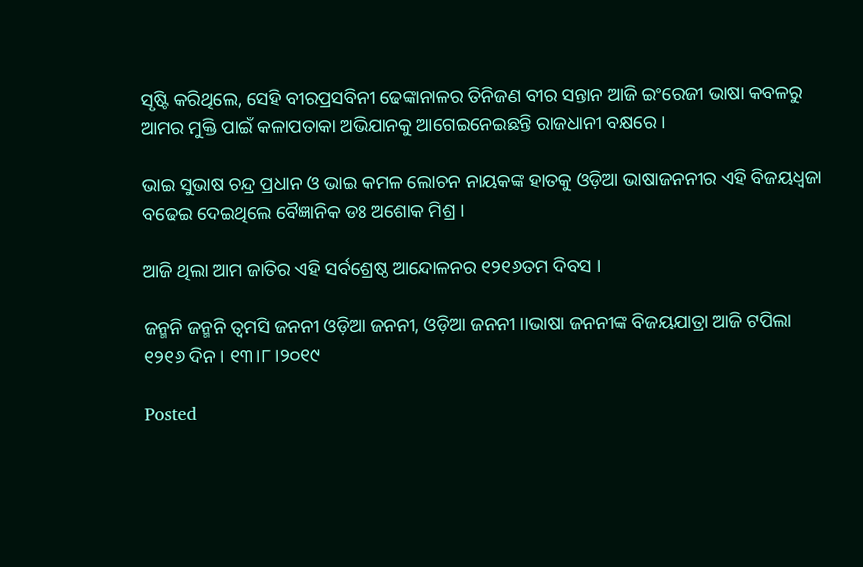ସୃଷ୍ଟି କରିଥିଲେ, ସେହି ବୀରପ୍ରସବିନୀ ଢେଙ୍କାନାଳର ତିନିଜଣ ବୀର ସନ୍ତାନ ଆଜି ଇଂରେଜୀ ଭାଷା କବଳରୁ ଆମର ମୁକ୍ତି ପାଇଁ କଳାପତାକା ଅଭିଯାନକୁ ଆଗେଇନେଇଛନ୍ତି ରାଜଧାନୀ ବକ୍ଷରେ ।

ଭାଇ ସୁଭାଷ ଚନ୍ଦ୍ର ପ୍ରଧାନ ଓ ଭାଇ କମଳ ଲୋଚନ ନାୟକଙ୍କ ହାତକୁ ଓଡ଼ିଆ ଭାଷାଜନନୀର ଏହି ବିଜୟଧ୍ବଜା ବଢେଇ ଦେଇଥିଲେ ବୈଜ୍ଞାନିକ ଡଃ ଅଶୋକ ମିଶ୍ର ।

ଆଜି ଥିଲା ଆମ ଜାତିର ଏହି ସର୍ବଶ୍ରେଷ୍ଠ ଆନ୍ଦୋଳନର ୧୨୧୬ତମ ଦିବସ ।

ଜନ୍ମନି ଜନ୍ମନି ତ୍ବମସି ଜନନୀ ଓଡ଼ିଆ ଜନନୀ, ଓଡ଼ିଆ ଜନନୀ ।।ଭାଷା ଜନନୀଙ୍କ ବିଜୟଯାତ୍ରା ଆଜି ଟପିଲା ୧୨୧୬ ଦିନ । ୧୩।୮।୨୦୧୯

Posted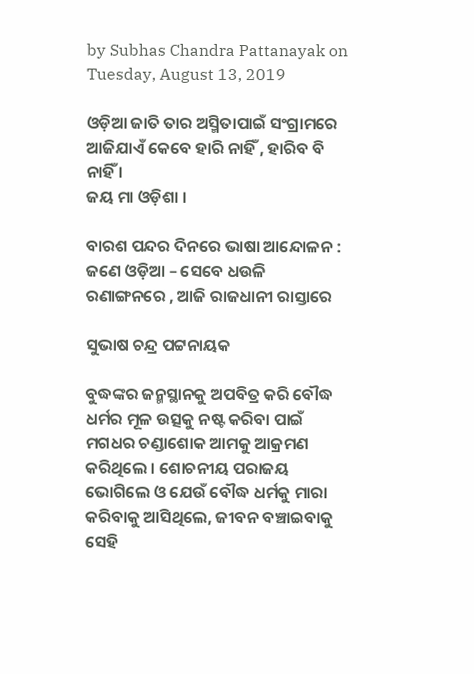by Subhas Chandra Pattanayak on Tuesday, August 13, 2019

ଓଡ଼ିଆ ଜାତି ତାର ଅସ୍ମିତାପାଇଁ ସଂଗ୍ରାମରେ ଆଜିଯାଏଁ କେବେ ହାରି ନାହିଁ , ହାରିବ ବି ନାହିଁ ।
ଜୟ ମା ଓଡ଼ିଶା ।

ବାରଶ ପନ୍ଦର ଦିନରେ ଭାଷା ଆନ୍ଦୋଳନ : ଜଣେ ଓଡ଼ିଆ – ସେବେ ଧଉଳି ରଣାଙ୍ଗନରେ , ଆଜି ରାଜଧାନୀ ରାସ୍ତାରେ

ସୁଭାଷ ଚନ୍ଦ୍ର ପଟ୍ଟନାୟକ

ବୁଦ୍ଧଙ୍କର ଜନ୍ମସ୍ଥାନକୁ ଅପବିତ୍ର କରି ବୌଦ୍ଧ ଧର୍ମର ମୂଳ ଉତ୍ସକୁ ନଷ୍ଟ କରିବା ପାଇଁ ମଗଧର ଚଣ୍ଡାଶୋକ ଆମକୁ ଆକ୍ରମଣ କରିଥିଲେ । ଶୋଚନୀୟ ପରାଜୟ ଭୋଗିଲେ ଓ ଯେଉଁ ବୌଦ୍ଧ ଧର୍ମକୁ ମାରା କରିବାକୁ ଆସିଥିଲେ, ଜୀବନ ବଞ୍ଚାଇବାକୁ ସେହି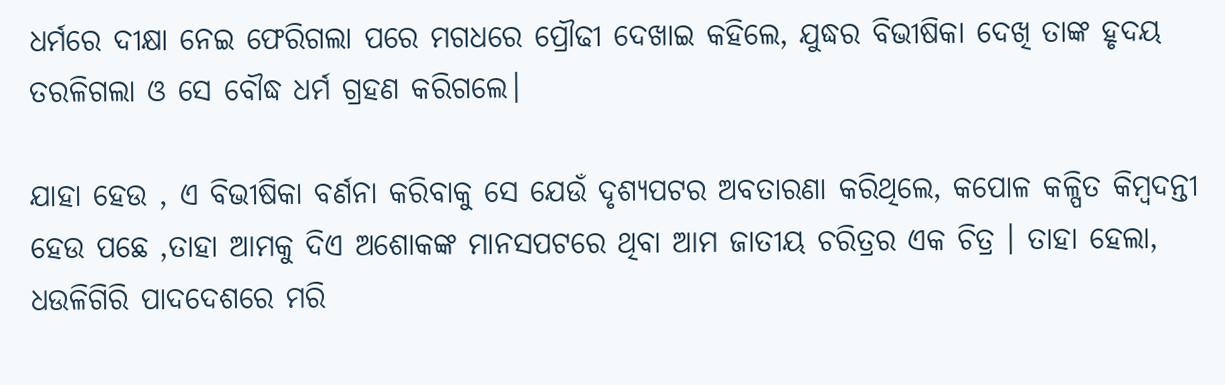ଧର୍ମରେ ଦୀକ୍ଷା ନେଇ ଫେରିଗଲା ପରେ ମଗଧରେ ପ୍ରୌଢୀ ଦେଖାଇ କହିଲେ, ଯୁଦ୍ଧର ବିଭୀଷିକା ଦେଖି ତାଙ୍କ ହୃଦୟ ତରଳିଗଲା ଓ ସେ ବୌଦ୍ଧ ଧର୍ମ ଗ୍ରହଣ କରିଗଲେ।

ଯାହା ହେଉ , ଏ ବିଭୀଷିକା ବର୍ଣନା କରିବାକୁ ସେ ଯେଉଁ ଦୃଶ୍ୟପଟର ଅବତାରଣା କରିଥିଲେ, କପୋଳ କଳ୍ପିତ କିମ୍ବଦନ୍ତୀ ହେଉ ପଛେ ,ତାହା ଆମକୁ ଦିଏ ଅଶୋକଙ୍କ ମାନସପଟରେ ଥିବା ଆମ ଜାତୀୟ ଚରିତ୍ରର ଏକ ଚିତ୍ର । ତାହା ହେଲା, ଧଉଳିଗିରି ପାଦଦେଶରେ ମରି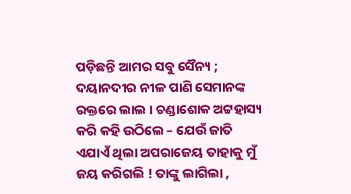ପଡ଼ିଛନ୍ତି ଆମର ସବୁ ସୈନ୍ୟ ; ଦୟାନଦୀର ନୀଳ ପାଣି ସେମାନଙ୍କ ରକ୍ତରେ ଲାଲ । ଚଣ୍ଡାଶୋକ ଅଟ୍ଟହାସ୍ୟ କରି କହି ଉଠିଲେ – ଯେଉଁ ଜାତି ଏଯାଏଁ ଥିଲା ଅପରାଜେୟ ତାହାକୁ ମୁଁ ଜୟ କରିଗଲି ! ତାଙ୍କୁ ଲାଗିଲା ,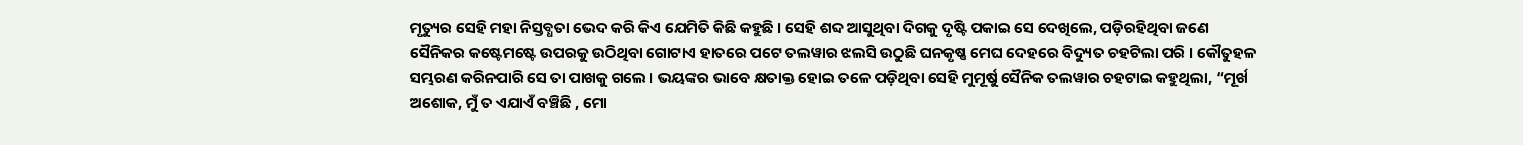ମୃତ୍ୟୁର ସେହି ମହା ନିସ୍ତବ୍ଧତା ଭେଦ କରି କିଏ ଯେମିତି କିଛି କହୁଛି । ସେହି ଶବ୍ଦ ଆସୁଥିବା ଦିଗକୁ ଦୃଷ୍ଟି ପକାଇ ସେ ଦେଖିଲେ, ପଡ଼ିରହିଥିବା ଜଣେ ସୈନିକର କଷ୍ଟେମଷ୍ଟେ ଉପରକୁ ଉଠିଥିବା ଗୋଟାଏ ହାତରେ ପଟେ ତଲୱାର ଝଲସି ଉଠୁଛି ଘନକୃଷ୍ଣ ମେଘ ଦେହରେ ବିଦ୍ୟୁତ ଚହଟିଲା ପରି । କୌତୁହଳ ସମ୍ଭରଣ କରିନପାରି ସେ ତା ପାଖକୁ ଗଲେ । ଭୟଙ୍କର ଭାବେ କ୍ଷତାକ୍ତ ହୋଇ ତଳେ ପଡ଼ିଥିବା ସେହି ମୁମୂର୍ଷୁ ସୈନିକ ତଲୱାର ଚହଟାଇ କହୁଥିଲା, “ମୂର୍ଖ ଅଶୋକ, ମୁଁ ତ ଏଯାଏଁ ବଞ୍ଚିଛି , ମୋ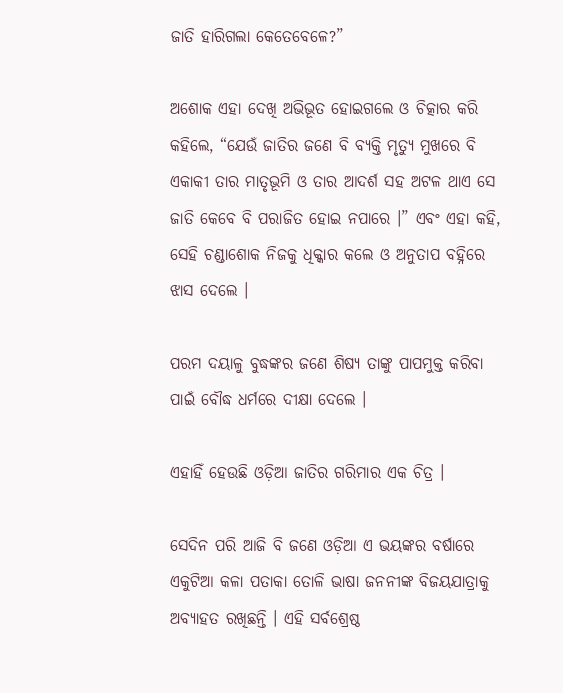ଜାତି ହାରିଗଲା କେତେବେଳେ?”

ଅଶୋକ ଏହା ଦେଖି ଅଭିଭୂତ ହୋଇଗଲେ ଓ ଚିତ୍କାର କରି କହିଲେ, “ଯେଉଁ ଜାତିର ଜଣେ ବି ବ୍ୟକ୍ତି ମୃତ୍ୟୁ ମୁଖରେ ବି ଏକାକୀ ତାର ମାତୃଭୂମି ଓ ତାର ଆଦର୍ଶ ସହ ଅଟଳ ଥାଏ ସେ ଜାତି କେବେ ବି ପରାଜିତ ହୋଇ ନପାରେ ।” ଏବଂ ଏହା କହି, ସେହି ଚଣ୍ଡାଶୋକ ନିଜକୁ ଧିକ୍କାର କଲେ ଓ ଅନୁତାପ ବହ୍ନିରେ ଝାସ ଦେଲେ ।

ପରମ ଦୟାଳୁ ବୁଦ୍ଧଙ୍କର ଜଣେ ଶିଷ୍ୟ ତାଙ୍କୁ ପାପମୁକ୍ତ କରିବା ପାଇଁ ବୌଦ୍ଧ ଧର୍ମରେ ଦୀକ୍ଷା ଦେଲେ ।

ଏହାହିଁ ହେଉଛି ଓଡ଼ିଆ ଜାତିର ଗରିମାର ଏକ ଚିତ୍ର ।

ସେଦିନ ପରି ଆଜି ବି ଜଣେ ଓଡ଼ିଆ ଏ ଭୟଙ୍କର ବର୍ଷାରେ ଏକୁଟିଆ କଳା ପତାକା ତୋଳି ଭାଷା ଜନନୀଙ୍କ ବିଜୟଯାତ୍ରାକୁ ଅବ୍ୟାହତ ରଖିଛନ୍ତି । ଏହି ସର୍ବଶ୍ରେଷ୍ଠ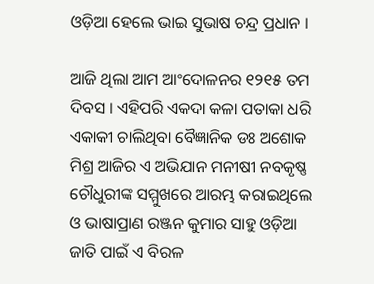ଓଡ଼ିଆ ହେଲେ ଭାଇ ସୁଭାଷ ଚନ୍ଦ୍ର ପ୍ରଧାନ ।

ଆଜି ଥିଲା ଆମ ଆଂଦୋଳନର ୧୨୧୫ ତମ ଦିବସ । ଏହିପରି ଏକଦା କଳା ପତାକା ଧରି ଏକାକୀ ଚାଲିଥିବା ବୈଜ୍ଞାନିକ ଡଃ ଅଶୋକ ମିଶ୍ର ଆଜିର ଏ ଅଭିଯାନ ମନୀଷୀ ନବକୃଷ୍ଣ ଚୌଧୁରୀଙ୍କ ସମ୍ମୁଖରେ ଆରମ୍ଭ କରାଇଥିଲେ ଓ ଭାଷାପ୍ରାଣ ରଞ୍ଜନ କୁମାର ସାହୁ ଓଡ଼ିଆ ଜାତି ପାଇଁ ଏ ବିରଳ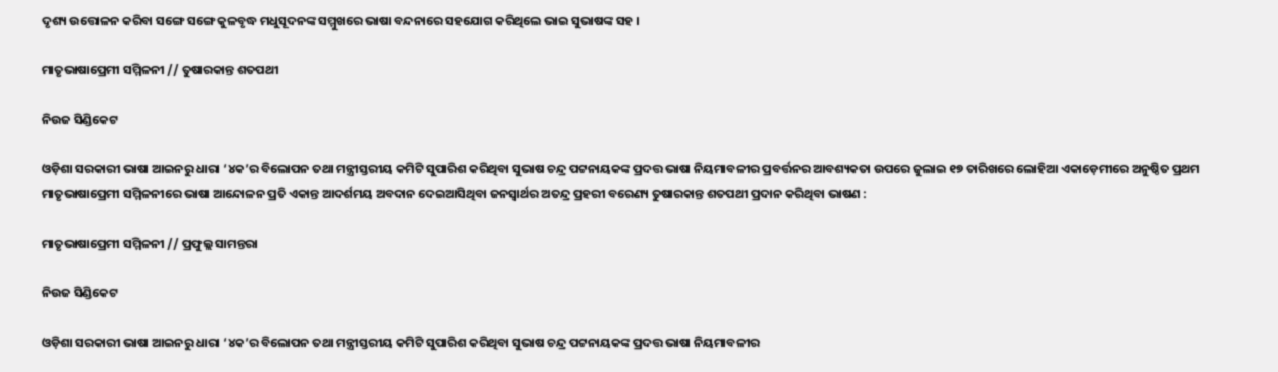ଦୃଶ୍ୟ ଉତ୍ତୋଳନ କରିବା ସଙ୍ଗେ ସଙ୍ଗେ କୁଳବୃଦ୍ଧ ମଧୁସୂଦନଙ୍କ ସମ୍ମୁଖରେ ଭାଷା ବନ୍ଦନାରେ ସହଯୋଗ କରିଥିଲେ ଭାଇ ସୁଭାଷଙ୍କ ସହ ।

ମାତୃଭାଷାପ୍ରେମୀ ସମ୍ମିଳନୀ // ତୁଷାରକାନ୍ତ ଶତପଥୀ

ନିଉଜ ସିଣ୍ଡିକେଟ

ଓଡ଼ିଶା ସରକାରୀ ଭାଷା ଆଇନରୁ ଧାରା ‘୪କ’ର ବିଲୋପନ ତଥା ମନ୍ତ୍ରୀସ୍ତରୀୟ କମିଟି ସୁପାରିଶ କରିଥିବା ସୁଭାଷ ଚନ୍ଦ୍ର ପଟ୍ଟନାୟକଙ୍କ ପ୍ରଦତ୍ତ ଭାଷା ନିୟମାବଳୀର ପ୍ରବର୍ତ୍ତନର ଆବଶ୍ୟକତା ଉପରେ ଜୁଲାଇ ୧୭ ତାରିଖରେ ଲୋହିଆ ଏକାଡ଼େମୀରେ ଅନୁଷ୍ଠିତ ପ୍ରଥମ ମାତୃଭାଷାପ୍ରେମୀ ସମ୍ମିଳନୀରେ ଭାଷା ଆନ୍ଦୋଳନ ପ୍ରତି ଏକାନ୍ତ ଆଦର୍ଶମୟ ଅବଦାନ ଦେଇଆସିଥିବା ଜନସ୍ଵାର୍ଥର ଅତନ୍ଦ୍ର ପ୍ରହରୀ ବରେଣ୍ୟ ତୁଷାରକାନ୍ତ ଶତପଥୀ ପ୍ରଦାନ କରିଥିବା ଭାଷଣ :

ମାତୃଭାଷାପ୍ରେମୀ ସମ୍ମିଳନୀ // ପ୍ରଫୁଲ୍ଲ ସାମନ୍ତରା

ନିଉଜ ସିଣ୍ଡିକେଟ

ଓଡ଼ିଶା ସରକାରୀ ଭାଷା ଆଇନରୁ ଧାରା ‘୪କ’ର ବିଲୋପନ ତଥା ମନ୍ତ୍ରୀସ୍ତରୀୟ କମିଟି ସୁପାରିଶ କରିଥିବା ସୁଭାଷ ଚନ୍ଦ୍ର ପଟ୍ଟନାୟକଙ୍କ ପ୍ରଦତ୍ତ ଭାଷା ନିୟମାବଳୀର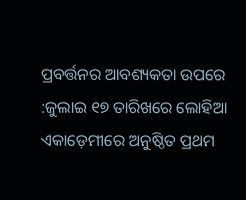ପ୍ରବର୍ତ୍ତନର ଆବଶ୍ୟକତା ଉପରେ :ଜୁଲାଇ ୧୭ ତାରିଖରେ ଲୋହିଆ ଏକାଡ଼େମୀରେ ଅନୁଷ୍ଠିତ ପ୍ରଥମ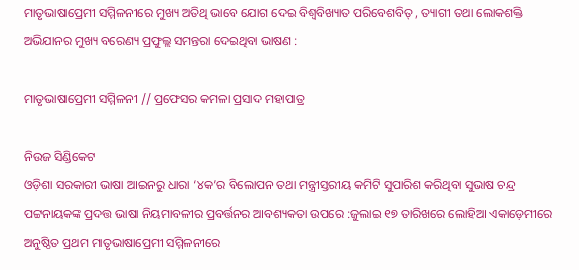ମାତୃଭାଷାପ୍ରେମୀ ସମ୍ମିଳନୀରେ ମୁଖ୍ୟ ଅତିଥି ଭାବେ ଯୋଗ ଦେଇ ବିଶ୍ଵବିଖ୍ୟାତ ପରିବେଶବିତ୍ , ତ୍ୟାଗୀ ତଥା ଲୋକଶକ୍ତି ଅଭିଯାନର ମୁଖ୍ୟ ବରେଣ୍ୟ ପ୍ରଫୁଲ୍ଲ ସମନ୍ତରା ଦେଇଥିବା ଭାଷଣ :

ମାତୃଭାଷାପ୍ରେମୀ ସମ୍ମିଳନୀ // ପ୍ରଫେସର କମଳା ପ୍ରସାଦ ମହାପାତ୍ର

ନିଉଜ ସିଣ୍ଡିକେଟ
ଓଡ଼ିଶା ସରକାରୀ ଭାଷା ଆଇନରୁ ଧାରା ‘୪କ’ର ବିଲୋପନ ତଥା ମନ୍ତ୍ରୀସ୍ତରୀୟ କମିଟି ସୁପାରିଶ କରିଥିବା ସୁଭାଷ ଚନ୍ଦ୍ର ପଟ୍ଟନାୟକଙ୍କ ପ୍ରଦତ୍ତ ଭାଷା ନିୟମାବଳୀର ପ୍ରବର୍ତ୍ତନର ଆବଶ୍ୟକତା ଉପରେ :ଜୁଲାଇ ୧୭ ତାରିଖରେ ଲୋହିଆ ଏକାଡ଼େମୀରେ ଅନୁଷ୍ଠିତ ପ୍ରଥମ ମାତୃଭାଷାପ୍ରେମୀ ସମ୍ମିଳନୀରେ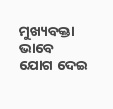ମୁଖ୍ୟବକ୍ତା ଭାବେ ଯୋଗ ଦେଇ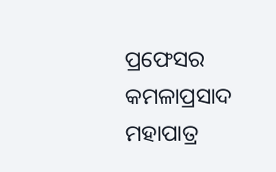ପ୍ରଫେସର କମଳାପ୍ରସାଦ ମହାପାତ୍ର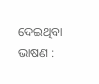ଦେଇଥିବା ଭାଷଣ :